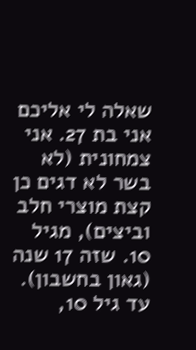שאלה לי אליכם
אני בת 27. אני צמחונית (לא בשר לא דגים כן קצת מוצרי חלב וביצים), מגיל 10. שזה 17 שנה (גאון בחשבון). עד גיל 10,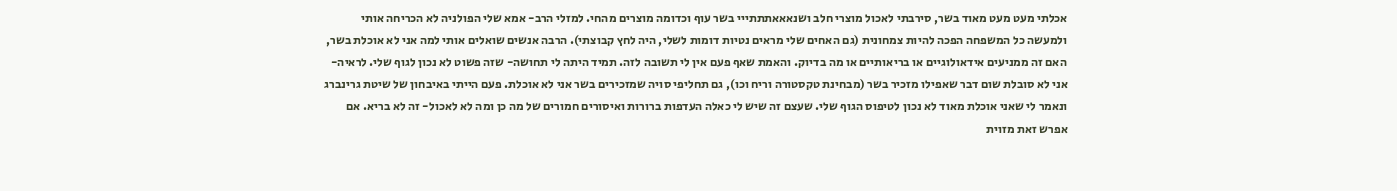אכלתי מעט מעט מאוד בשר, סירבתי לאכול מוצרי חלב ושנאאאתתתייי בשר עוף וכדומה מוצרים מהחי. למזלי הרב- אמא שלי הפולניה לא הכריחה אותי ולמעשה כל המשפחה הפכה להיות צמחונית (גם האחים שלי מראים נטיות דומות לשלי, היה לחץ קבוצתי). הרבה אנשים שואלים אותי למה אני לא אוכלת בשר, האם זה ממניעים אידאולוגיים או בריאותיים או מה בדיוק. והאמת שאף פעם אין לי תשובה לזה. תמיד היתה לי תחושה- שזה פשוט לא נכון לגוף שלי. לראיה- אני לא סובלת שום דבר שאפילו מזכיר בשר (מבחינת טקסטורה וריח וכו), גם תחליפי סויה שמזכירים בשר אני לא אוכלת. פעם הייתי באיבחון של שיטת גרינברג ונאמר לי שאני אוכלת מאוד לא נכון לטיפוס הגוף שלי. שעצם זה שיש לי כאלה העדפות ברורות ואיסורים חמורים של מה כן ומה לא לאכול- זה לא בריא. אם אפרש זאת מזוית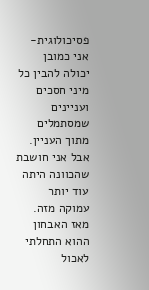פסיכולוגית- אני כמובן יכולה להבין כל מיני חסכים ועניינים שמסתמלים מתוך העניין. אבל אני חושבת שהכוונה היתה עוד יותר עמוקה מזה. מאז האבחון ההוא התחלתי לאכול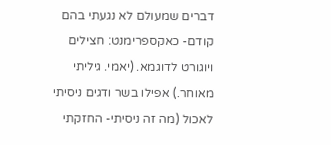דברים שמעולם לא נגעתי בהם קודם- כאקספרימנט: חצילים ויוגורט לדוגמא. (יאמי. גיליתי מאוחר.) אפילו בשר ודגים ניסיתי לאכול (מה זה ניסיתי- החזקתי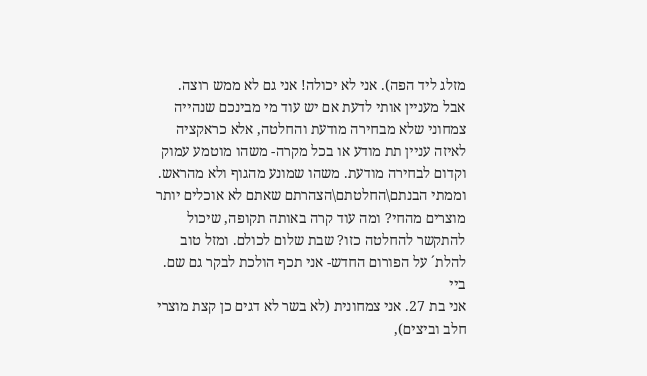מזלג ליד הפה). אני לא יכולה! אני גם לא ממש רוצה. אבל מעניין אותי לדעת אם יש עוד מי מבינכם שנהייה צמחוני שלא מבחירה מודעת והחלטה, אלא כראקציה לאיזה עניין תת מודע או בכל מקרה- משהו מוטמע עמוק וקדום לבחירה מודעת. משהו שמונע מהגוף ולא מהראש. וממתי הבנתם\החלטתם\הצהרתם שאתם לא אוכלים יותר מוצרים מהחי? ומה עוד קרה באותה תקופה, שיכול להתקשר להחלטה כזו? שבת שלום לכולם. ומזל טוב להלת´ על הפורום החדש- אני תכף הולכת לבקר גם שם. ביי
אני בת 27. אני צמחונית (לא בשר לא דגים כן קצת מוצרי חלב וביצים),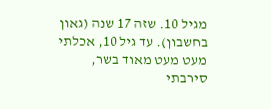מגיל 10. שזה 17 שנה (גאון בחשבון). עד גיל 10, אכלתי מעט מעט מאוד בשר, סירבתי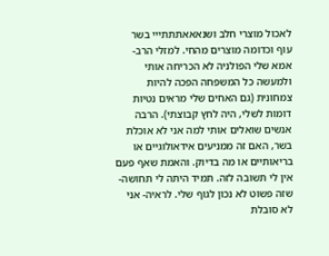לאכול מוצרי חלב ושנאאאתתתייי בשר עוף וכדומה מוצרים מהחי. למזלי הרב- אמא שלי הפולניה לא הכריחה אותי ולמעשה כל המשפחה הפכה להיות צמחונית (גם האחים שלי מראים נטיות דומות לשלי, היה לחץ קבוצתי). הרבה אנשים שואלים אותי למה אני לא אוכלת בשר, האם זה ממניעים אידאולוגיים או בריאותיים או מה בדיוק. והאמת שאף פעם אין לי תשובה לזה. תמיד היתה לי תחושה- שזה פשוט לא נכון לגוף שלי. לראיה- אני לא סובלת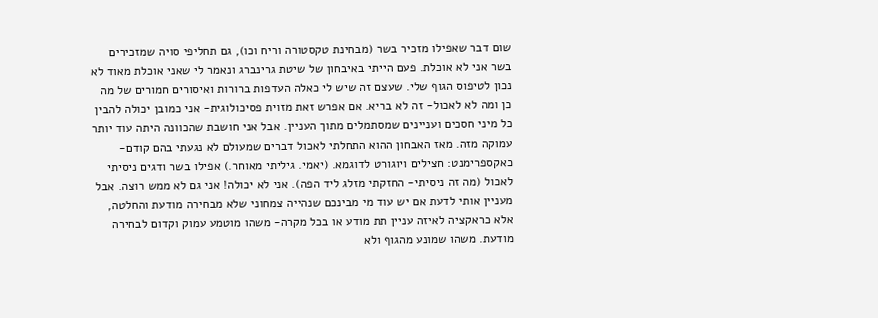שום דבר שאפילו מזכיר בשר (מבחינת טקסטורה וריח וכו), גם תחליפי סויה שמזכירים בשר אני לא אוכלת. פעם הייתי באיבחון של שיטת גרינברג ונאמר לי שאני אוכלת מאוד לא נכון לטיפוס הגוף שלי. שעצם זה שיש לי כאלה העדפות ברורות ואיסורים חמורים של מה כן ומה לא לאכול- זה לא בריא. אם אפרש זאת מזוית פסיכולוגית- אני כמובן יכולה להבין כל מיני חסכים ועניינים שמסתמלים מתוך העניין. אבל אני חושבת שהכוונה היתה עוד יותר עמוקה מזה. מאז האבחון ההוא התחלתי לאכול דברים שמעולם לא נגעתי בהם קודם- כאקספרימנט: חצילים ויוגורט לדוגמא. (יאמי. גיליתי מאוחר.) אפילו בשר ודגים ניסיתי לאכול (מה זה ניסיתי- החזקתי מזלג ליד הפה). אני לא יכולה! אני גם לא ממש רוצה. אבל מעניין אותי לדעת אם יש עוד מי מבינכם שנהייה צמחוני שלא מבחירה מודעת והחלטה, אלא כראקציה לאיזה עניין תת מודע או בכל מקרה- משהו מוטמע עמוק וקדום לבחירה מודעת. משהו שמונע מהגוף ולא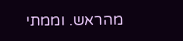מהראש. וממתי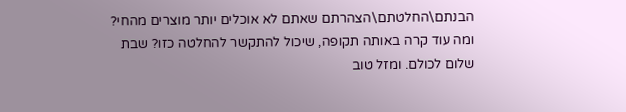הבנתם\החלטתם\הצהרתם שאתם לא אוכלים יותר מוצרים מהחי? ומה עוד קרה באותה תקופה, שיכול להתקשר להחלטה כזו? שבת שלום לכולם. ומזל טוב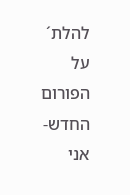להלת´ על הפורום החדש- אני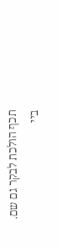תכף הולכת לבקר גם שם. ביי